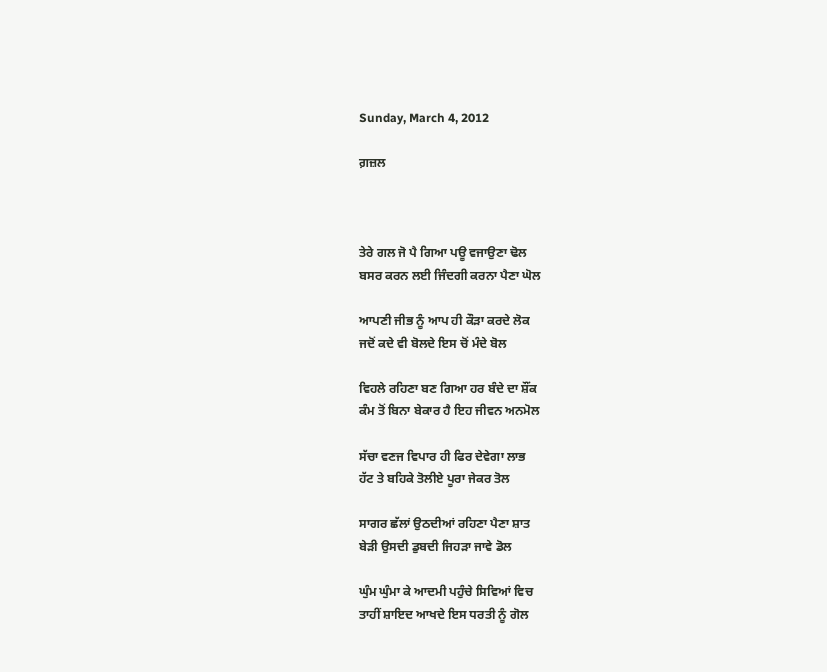Sunday, March 4, 2012

ਗ਼ਜ਼ਲ



ਤੇਰੇ ਗਲ ਜੋ ਪੈ ਗਿਆ ਪਊ ਵਜਾਉਣਾ ਢੋਲ
ਬਸਰ ਕਰਨ ਲਈ ਜਿੰਦਗੀ ਕਰਨਾ ਪੈਣਾ ਘੋਲ

ਆਪਣੀ ਜੀਭ ਨੂੰ ਆਪ ਹੀ ਕੌੜਾ ਕਰਦੇ ਲੋਕ
ਜਦੋਂ ਕਦੇ ਵੀ ਬੋਲਦੇ ਇਸ ਚੋਂ ਮੰਦੇ ਬੋਲ

ਵਿਹਲੇ ਰਹਿਣਾ ਬਣ ਗਿਆ ਹਰ ਬੰਦੇ ਦਾ ਸ਼ੌਂਕ
ਕੰਮ ਤੋਂ ਬਿਨਾ ਬੇਕਾਰ ਹੈ ਇਹ ਜੀਵਨ ਅਨਮੋਲ

ਸੱਚਾ ਵਣਜ ਵਿਪਾਰ ਹੀ ਫਿਰ ਦੇਵੇਗਾ ਲਾਭ
ਹੱਟ ਤੇ ਬਹਿਕੇ ਤੋਲੀਏ ਪੂਰਾ ਜੇਕਰ ਤੋਲ

ਸਾਗਰ ਛੱਲਾਂ ਉਠਦੀਆਂ ਰਹਿਣਾ ਪੈਣਾ ਸ਼ਾਤ
ਬੇੜੀ ਉਸਦੀ ਡੁਬਦੀ ਜਿਹੜਾ ਜਾਵੇ ਡੋਲ

ਘੁੰਮ ਘੁੰਮਾ ਕੇ ਆਦਮੀ ਪਹੁੰਚੇ ਸਿਵਿਆਂ ਵਿਚ
ਤਾਹੀਂ ਸ਼ਾਇਦ ਆਖਦੇ ਇਸ ਧਰਤੀ ਨੂੰ ਗੋਲ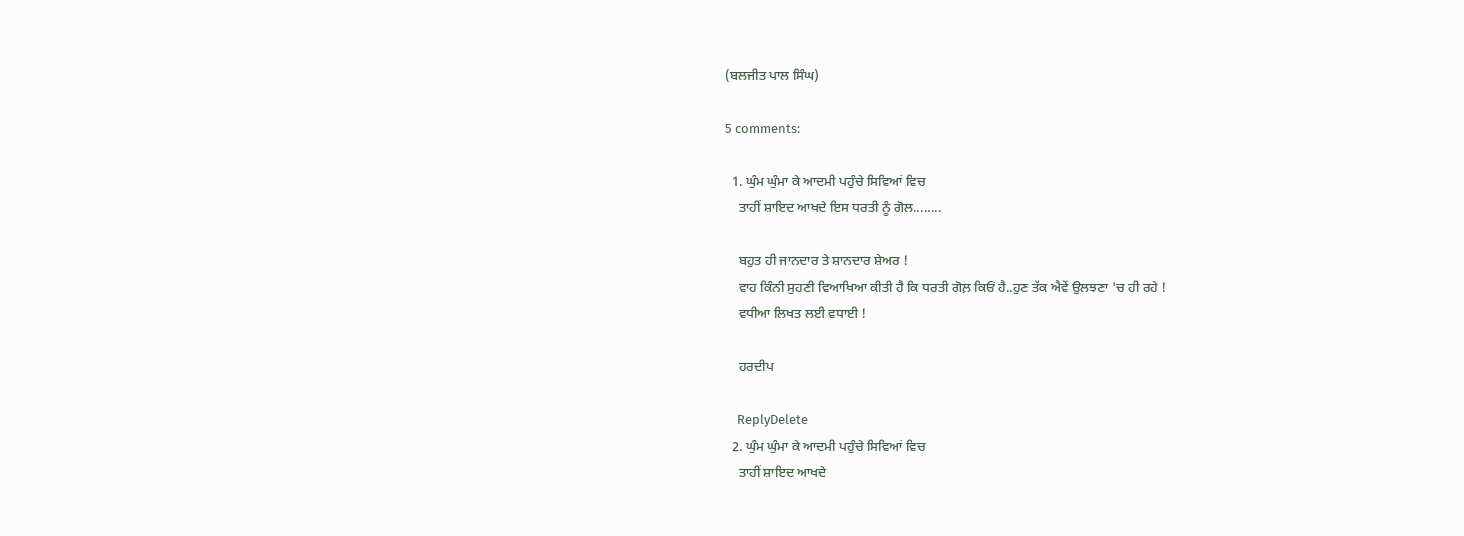(ਬਲਜੀਤ ਪਾਲ ਸਿੰਘ)

5 comments:

  1. ਘੁੰਮ ਘੁੰਮਾ ਕੇ ਆਦਮੀ ਪਹੁੰਚੇ ਸਿਵਿਆਂ ਵਿਚ
    ਤਾਹੀਂ ਸ਼ਾਇਦ ਆਖਦੇ ਇਸ ਧਰਤੀ ਨੂੰ ਗੋਲ........

    ਬਹੁਤ ਹੀ ਜਾਨਦਾਰ ਤੇ ਸ਼ਾਨਦਾਰ ਸ਼ੇਅਰ !
    ਵਾਹ ਕਿੰਨੀ ਸੁਹਣੀ ਵਿਆਖਿਆ ਕੀਤੀ ਹੈ ਕਿ ਧਰਤੀ ਗੋਲ਼ ਕਿਓਂ ਹੈ..ਹੁਣ ਤੱਕ ਐਵੇਂ ਉਲਝਣਾ 'ਚ ਹੀ ਰਹੇ !
    ਵਧੀਆ ਲਿਖਤ ਲਈ ਵਧਾਈ !

    ਹਰਦੀਪ

    ReplyDelete
  2. ਘੁੰਮ ਘੁੰਮਾ ਕੇ ਆਦਮੀ ਪਹੁੰਚੇ ਸਿਵਿਆਂ ਵਿਚ
    ਤਾਹੀਂ ਸ਼ਾਇਦ ਆਖਦੇ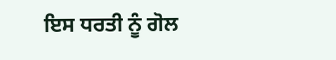ਇਸ ਧਰਤੀ ਨੂੰ ਗੋਲ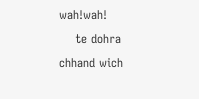wah!wah!
    te dohra chhand wich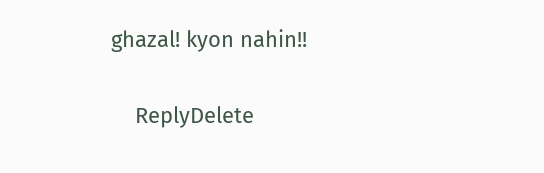ghazal! kyon nahin!!

    ReplyDelete